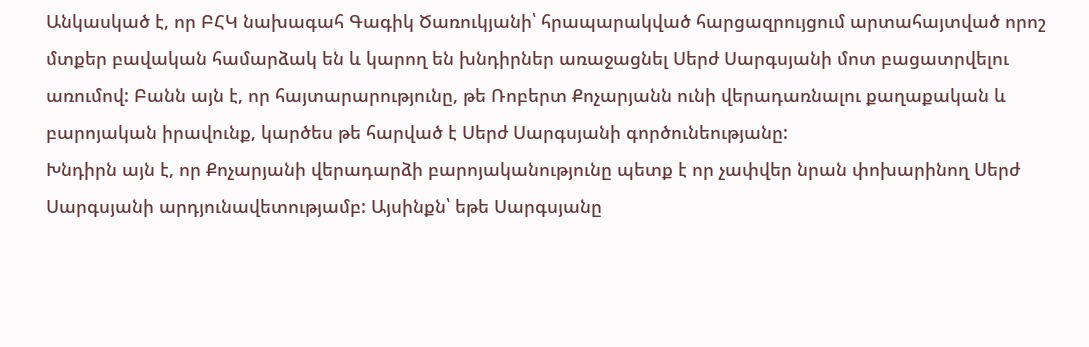Անկասկած է, որ ԲՀԿ նախագահ Գագիկ Ծառուկյանի՝ հրապարակված հարցազրույցում արտահայտված որոշ մտքեր բավական համարձակ են և կարող են խնդիրներ առաջացնել Սերժ Սարգսյանի մոտ բացատրվելու առումով: Բանն այն է, որ հայտարարությունը, թե Ռոբերտ Քոչարյանն ունի վերադառնալու քաղաքական և բարոյական իրավունք, կարծես թե հարված է Սերժ Սարգսյանի գործունեությանը:
Խնդիրն այն է, որ Քոչարյանի վերադարձի բարոյականությունը պետք է որ չափվեր նրան փոխարինող Սերժ Սարգսյանի արդյունավետությամբ: Այսինքն՝ եթե Սարգսյանը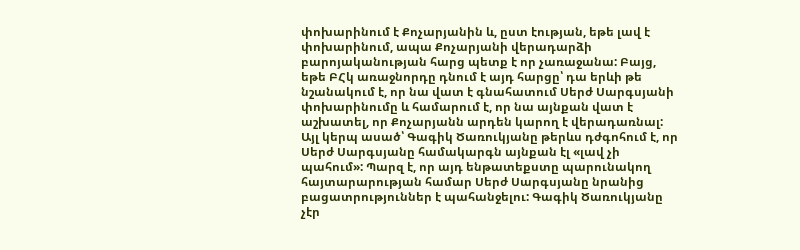փոխարինում է Քոչարյանին և, ըստ էության, եթե լավ է փոխարինում, ապա Քոչարյանի վերադարձի բարոյականության հարց պետք է որ չառաջանա: Բայց, եթե ԲՀկ առաջնորդը դնում է այդ հարցը՝ դա երևի թե նշանակում է, որ նա վատ է գնահատում Սերժ Սարգսյանի փոխարինումը և համարում է, որ նա այնքան վատ է աշխատել, որ Քոչարյանն արդեն կարող է վերադառնալ: Այլ կերպ ասած՝ Գագիկ Ծառուկյանը թերևս դժգոհում է, որ Սերժ Սարգսյանը համակարգն այնքան էլ «լավ չի պահում»: Պարզ է, որ այդ ենթատեքստը պարունակող հայտարարության համար Սերժ Սարգսյանը նրանից բացատրություններ է պահանջելու: Գագիկ Ծառուկյանը չէր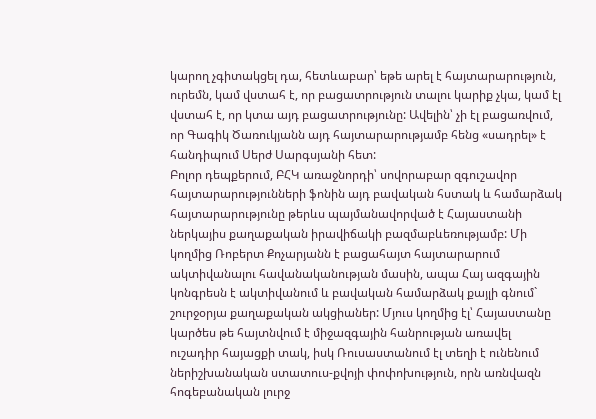կարող չգիտակցել դա, հետևաբար՝ եթե արել է հայտարարություն, ուրեմն, կամ վստահ է, որ բացատրություն տալու կարիք չկա, կամ էլ վստահ է, որ կտա այդ բացատրությունը: Ավելին՝ չի էլ բացառվում, որ Գագիկ Ծառուկյանն այդ հայտարարությամբ հենց «սադրել» է հանդիպում Սերժ Սարգսյանի հետ:
Բոլոր դեպքերում, ԲՀԿ առաջնորդի՝ սովորաբար զգուշավոր հայտարարությունների ֆոնին այդ բավական հստակ և համարձակ հայտարարությունը թերևս պայմանավորված է Հայաստանի ներկայիս քաղաքական իրավիճակի բազմաբևեռությամբ: Մի կողմից Ռոբերտ Քոչարյանն է բացահայտ հայտարարում ակտիվանալու հավանականության մասին, ապա Հայ ազգային կոնգրեսն է ակտիվանում և բավական համարձակ քայլի գնում` շուրջօրյա քաղաքական ակցիաներ: Մյուս կողմից էլ՝ Հայաստանը կարծես թե հայտնվում է միջազգային հանրության առավել ուշադիր հայացքի տակ, իսկ Ռուսաստանում էլ տեղի է ունենում ներիշխանական ստատուս-քվոյի փոփոխություն, որն առնվազն հոգեբանական լուրջ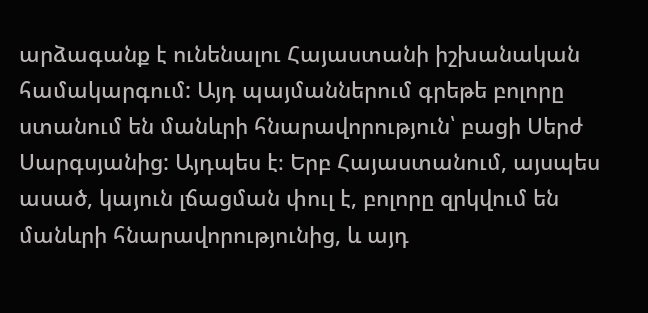արձագանք է ունենալու Հայաստանի իշխանական համակարգում: Այդ պայմաններում գրեթե բոլորը ստանում են մանևրի հնարավորություն՝ բացի Սերժ Սարգսյանից: Այդպես է։ Երբ Հայաստանում, այսպես ասած, կայուն լճացման փուլ է, բոլորը զրկվում են մանևրի հնարավորությունից, և այդ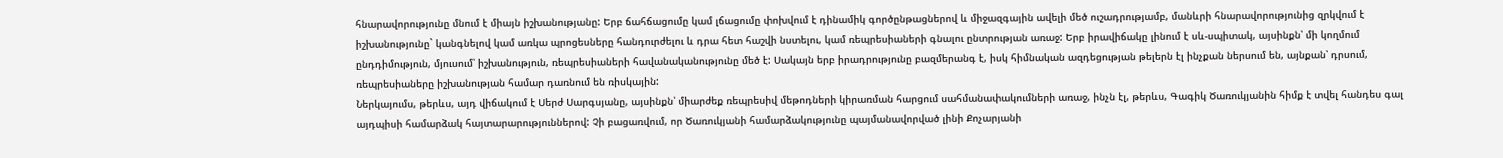հնարավորությունը մնում է միայն իշխանությանը: Երբ ճահճացումը կամ լճացումը փոխվում է դինամիկ գործընթացներով և միջազգային ավելի մեծ ուշադրությամբ, մանևրի հնարավորությունից զրկվում է իշխանությունը` կանգնելով կամ առկա պրոցեսները հանդուրժելու և դրա հետ հաշվի նստելու, կամ ռեպրեսիաների գնալու ընտրության առաջ: Երբ իրավիճակը լինում է սև-սպիտակ, այսինքն՝ մի կողմում ընդդիմություն, մյուսում՝ իշխանություն, ռեպրեսիաների հավանականությունը մեծ է: Սակայն երբ իրադրությունը բազմերանգ է, իսկ հիմնական ազդեցության թելերն էլ ինչքան ներսում են, այնքան՝ դրսում, ռեպրեսիաները իշխանության համար դառնում են ռիսկային:
Ներկայումս, թերևս, այդ վիճակում է Սերժ Սարգսյանը, այսինքն՝ միարժեք ռեպրեսիվ մեթոդների կիրառման հարցում սահմանափակումների առաջ, ինչն էլ, թերևս, Գագիկ Ծառուկյանին հիմք է տվել հանդես գալ այդպիսի համարձակ հայտարարություններով: Չի բացառվում, որ Ծառուկյանի համարձակությունը պայմանավորված լինի Քոչարյանի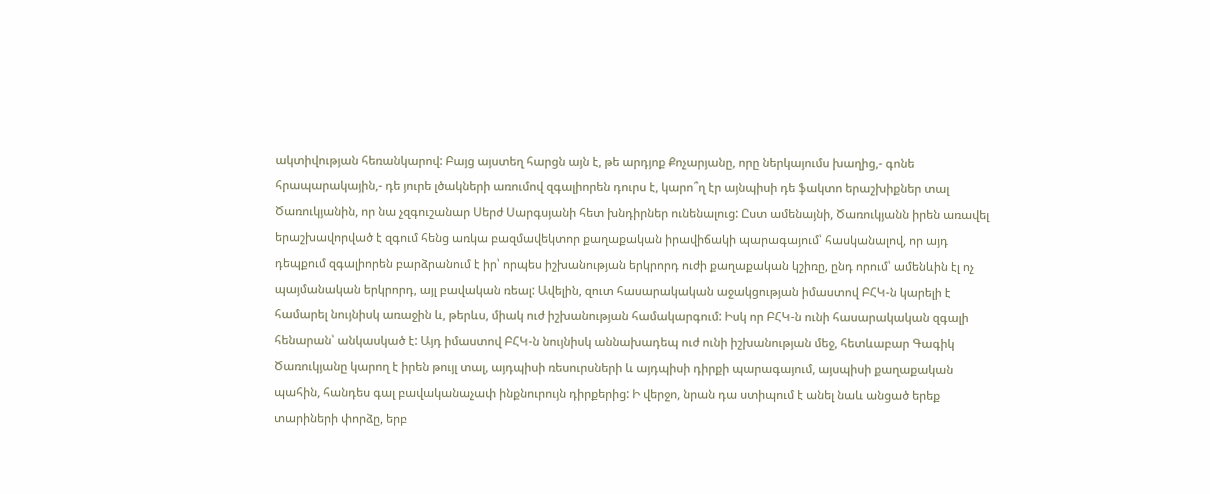ակտիվության հեռանկարով: Բայց այստեղ հարցն այն է, թե արդյոք Քոչարյանը, որը ներկայումս խաղից,- գոնե հրապարակային,- դե յուրե լծակների առումով զգալիորեն դուրս է, կարո՞ղ էր այնպիսի դե ֆակտո երաշխիքներ տալ Ծառուկյանին, որ նա չզգուշանար Սերժ Սարգսյանի հետ խնդիրներ ունենալուց: Ըստ ամենայնի, Ծառուկյանն իրեն առավել երաշխավորված է զգում հենց առկա բազմավեկտոր քաղաքական իրավիճակի պարագայում՝ հասկանալով, որ այդ դեպքում զգալիորեն բարձրանում է իր՝ որպես իշխանության երկրորդ ուժի քաղաքական կշիռը, ընդ որում՝ ամենևին էլ ոչ պայմանական երկրորդ, այլ բավական ռեալ: Ավելին, զուտ հասարակական աջակցության իմաստով ԲՀԿ-ն կարելի է համարել նույնիսկ առաջին և, թերևս, միակ ուժ իշխանության համակարգում: Իսկ որ ԲՀԿ-ն ունի հասարակական զգալի հենարան՝ անկասկած է: Այդ իմաստով ԲՀԿ-ն նույնիսկ աննախադեպ ուժ ունի իշխանության մեջ, հետևաբար Գագիկ Ծառուկյանը կարող է իրեն թույլ տալ, այդպիսի ռեսուրսների և այդպիսի դիրքի պարագայում, այսպիսի քաղաքական պահին, հանդես գալ բավականաչափ ինքնուրույն դիրքերից: Ի վերջո, նրան դա ստիպում է անել նաև անցած երեք տարիների փորձը, երբ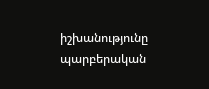իշխանությունը պարբերական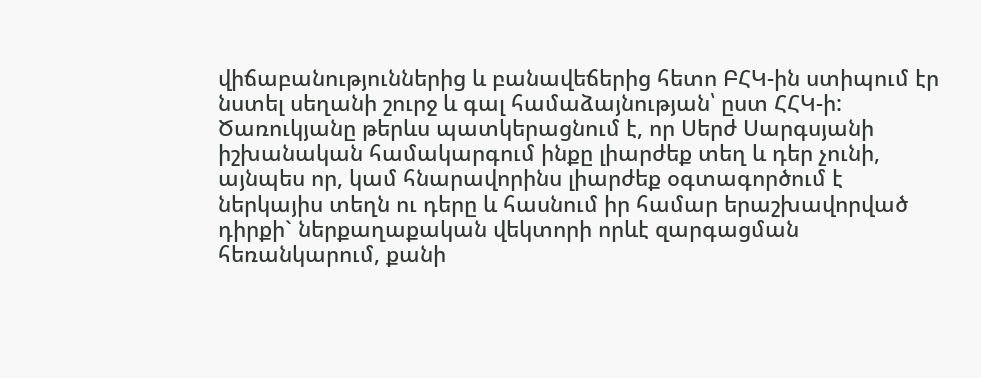վիճաբանություններից և բանավեճերից հետո ԲՀԿ-ին ստիպում էր նստել սեղանի շուրջ և գալ համաձայնության՝ ըստ ՀՀԿ-ի:
Ծառուկյանը թերևս պատկերացնում է, որ Սերժ Սարգսյանի իշխանական համակարգում ինքը լիարժեք տեղ և դեր չունի, այնպես որ, կամ հնարավորինս լիարժեք օգտագործում է ներկայիս տեղն ու դերը և հասնում իր համար երաշխավորված դիրքի` ներքաղաքական վեկտորի որևէ զարգացման հեռանկարում, քանի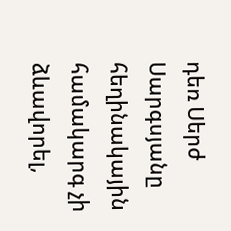դեռ Սերժ Սարգսյանը հեղինակային համակարգ չի ձևավորել,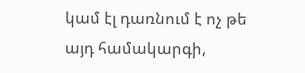կամ էլ դառնում է ոչ թե այդ համակարգի,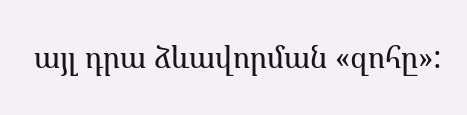այլ դրա ձևավորման «զոհը»: